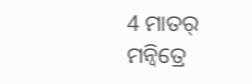4 ମାତର୍ ମନ୍ବିତ୍ରେ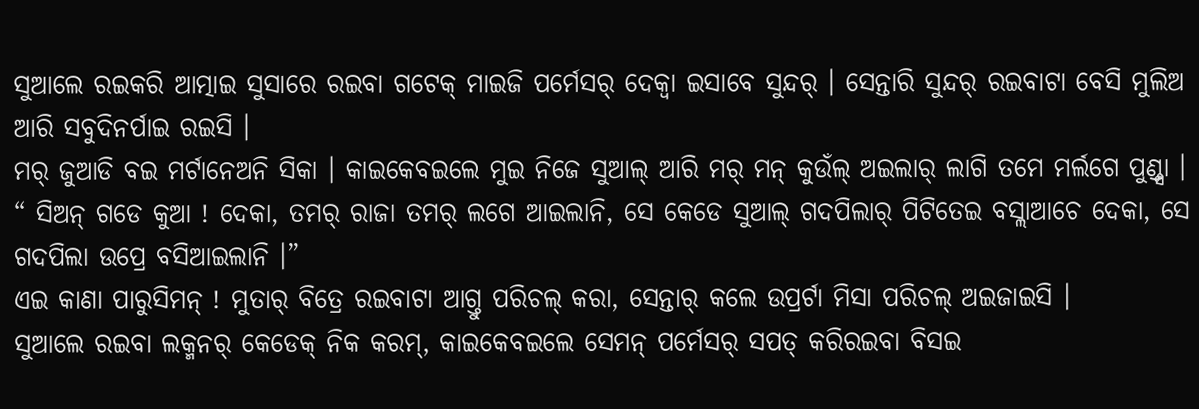ସୁଆଲେ ରଇକରି ଆତ୍ମାଇ ସୁସାରେ ରଇବା ଗଟେକ୍ ମାଇଜି ପର୍ମେସର୍ ଦେକ୍ବା ଇସାବେ ସୁନ୍ଦର୍ । ସେନ୍ତାରି ସୁନ୍ଦର୍ ରଇବାଟା ବେସି ମୁଲିଅ ଆରି ସବୁଦିନର୍ପାଇ ରଇସି ।
ମର୍ ଜୁଆଡି ବଇ ମର୍ଟାନେଅନି ସିକା । କାଇକେବଇଲେ ମୁଇ ନିଜେ ସୁଆଲ୍ ଆରି ମର୍ ମନ୍ କୁଉଁଲ୍ ଅଇଲାର୍ ଲାଗି ତମେ ମର୍ଲଗେ ପୁଣ୍ଡ୍ସା ।
“ ସିଅନ୍ ଗଡେ କୁଆ ! ଦେକା, ତମର୍ ରାଜା ତମର୍ ଲଗେ ଆଇଲାନି, ସେ କେଡେ ସୁଆଲ୍ ଗଦପିଲାର୍ ପିଟିତେଇ ବସ୍ଲାଆଚେ ଦେକା, ସେ ଗଦପିଲା ଉପ୍ରେ ବସିଆଇଲାନି ।”
ଏଇ କାଣା ପାରୁସିମନ୍ ! ମୁତାର୍ ବିତ୍ରେ ରଇବାଟା ଆଗ୍ତୁ ପରିଚଲ୍ କରା, ସେନ୍ତାର୍ କଲେ ଉପ୍ରର୍ଟା ମିସା ପରିଚଲ୍ ଅଇଜାଇସି ।
ସୁଆଲେ ରଇବା ଲକ୍ମନର୍ କେଡେକ୍ ନିକ କରମ୍, କାଇକେବଇଲେ ସେମନ୍ ପର୍ମେସର୍ ସପତ୍ କରିରଇବା ବିସଇ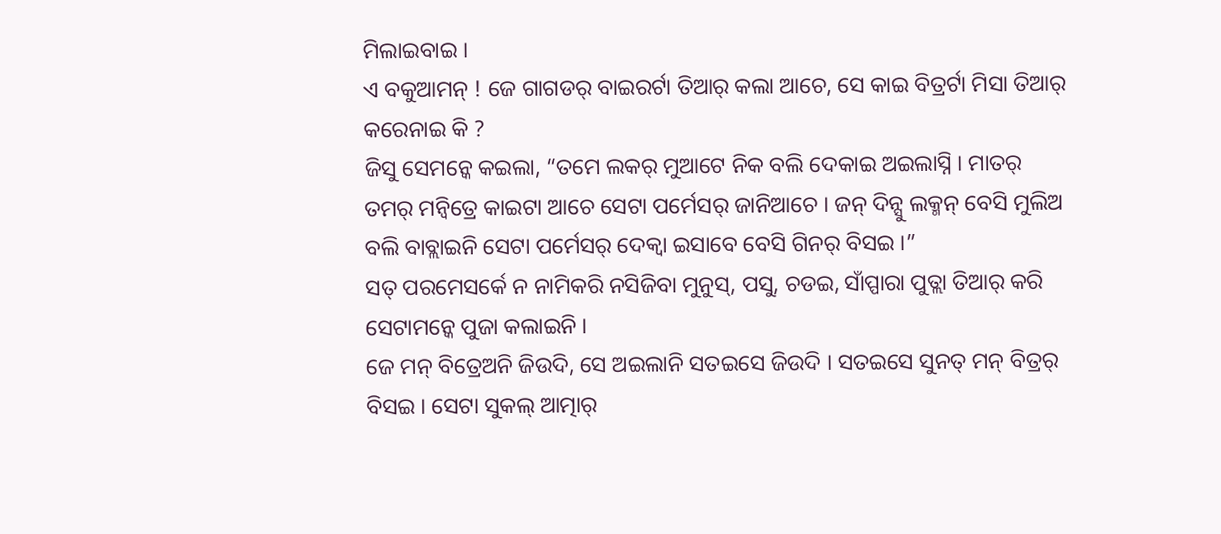ମିଲାଇବାଇ ।
ଏ ବକୁଆମନ୍ ! ଜେ ଗାଗଡର୍ ବାଇରର୍ଟା ତିଆର୍ କଲା ଆଚେ, ସେ କାଇ ବିତ୍ରର୍ଟା ମିସା ତିଆର୍ କରେନାଇ କି ?
ଜିସୁ ସେମନ୍କେ କଇଲା, “ତମେ ଲକର୍ ମୁଆଟେ ନିକ ବଲି ଦେକାଇ ଅଇଲାସ୍ନି । ମାତର୍ ତମର୍ ମନ୍ବିତ୍ରେ କାଇଟା ଆଚେ ସେଟା ପର୍ମେସର୍ ଜାନିଆଚେ । ଜନ୍ ଦିନ୍ସୁ ଲକ୍ମନ୍ ବେସି ମୁଲିଅ ବଲି ବାବ୍ଲାଇନି ସେଟା ପର୍ମେସର୍ ଦେକ୍ବା ଇସାବେ ବେସି ଗିନର୍ ବିସଇ ।”
ସତ୍ ପରମେସର୍କେ ନ ନାମିକରି ନସିଜିବା ମୁନୁସ୍, ପସୁ, ଚଡଇ, ସାଁପ୍ପାରା ପୁତ୍ଲା ତିଆର୍ କରି ସେଟାମନ୍କେ ପୁଜା କଲାଇନି ।
ଜେ ମନ୍ ବିତ୍ରେଅନି ଜିଉଦି, ସେ ଅଇଲାନି ସତଇସେ ଜିଉଦି । ସତଇସେ ସୁନତ୍ ମନ୍ ବିତ୍ରର୍ ବିସଇ । ସେଟା ସୁକଲ୍ ଆତ୍ମାର୍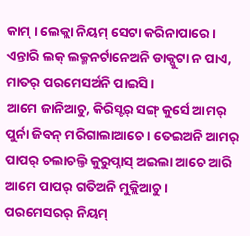କାମ୍ । ଲେକ୍ଲା ନିୟମ୍ ସେଟା କରିନାପାରେ । ଏନ୍ତାରି ଲକ୍ ଲକ୍ମନର୍ଟାନେଅନି ଡାକ୍ପୁଟା ନ ପାଏ, ମାତର୍ ପରମେସର୍ଅନି ପାଇସି ।
ଆମେ ଜାନିଆଚୁ, କିରିସ୍ଟର୍ ସଙ୍ଗ୍ କୁର୍ସେ ଆମର୍ ପୁର୍ନା ଜିବନ୍ ମରିଗାଲାଆଚେ । ତେଇଅନି ଆମର୍ ପାପର୍ ଚଲାଚଲ୍ତି କୁରୁପ୍ନାସ୍ ଅଇଲା ଆଚେ ଆରି ଆମେ ପାପର୍ ଗତିଅନି ମୁକ୍ଲିଆଚୁ ।
ପରମେସରର୍ ନିୟମ୍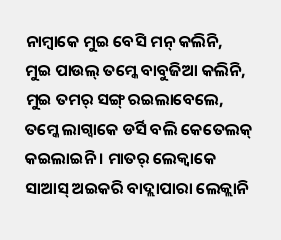ନାମ୍ବାକେ ମୁଇ ବେସି ମନ୍ କଲିନି,
ମୁଇ ପାଉଲ୍ ତମ୍କେ ବାବୁଜିଆ କଲିନି, ମୁଇ ତମର୍ ସଙ୍ଗ୍ ରଇଲାବେଲେ, ତମ୍କେ ଲାଗ୍ବାକେ ଡର୍ସି ବଲି କେତେଲକ୍ କଇଲାଇନି । ମାତର୍ ଲେକ୍ବାକେ ସାଆସ୍ ଅଇକରି ବାଦ୍ଲାପାରା ଲେକ୍ଲାନି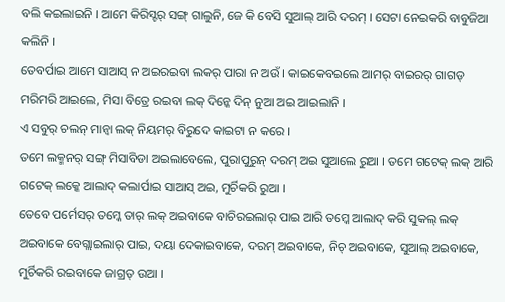ବଲି କଇଲାଇନି । ଆମେ କିରିସ୍ଟର୍ ସଙ୍ଗ୍ ଗାଲୁନି, ଜେ କି ବେସି ସୁଆଲ୍ ଆରି ଦରମ୍ । ସେଟା ନେଇକରି ବାବୁଜିଆ କଲିନି ।
ତେବର୍ପାଇ ଆମେ ସାଆସ୍ ନ ଅଇରଇବା ଲକର୍ ପାରା ନ ଅଉଁ । କାଇକେବଇଲେ ଆମର୍ ବାଇରର୍ ଗାଗଡ୍ ମରିମରି ଆଇଲେ, ମିସା ବିତ୍ରେ ରଇବା ଲକ୍ ଦିନ୍କେ ଦିନ୍ ନୁଆ ଅଇ ଆଇଲାନି ।
ଏ ସବୁର୍ ଚଲନ୍ ମାନ୍ବା ଲକ୍ ନିୟମର୍ ବିରୁଦେ କାଇଟା ନ କରେ ।
ତମେ ଲକ୍ମନର୍ ସଙ୍ଗ୍ ମିସାବିଡା ଅଇଲାବେଲେ, ପୁରାପୁରୁନ୍ ଦରମ୍ ଅଇ ସୁଆଲେ ରୁଆ । ତମେ ଗଟେକ୍ ଲକ୍ ଆରି ଗଟେକ୍ ଲକ୍କେ ଆଲାଦ୍ କଲାର୍ପାଇ ସାଆସ୍ ଅଇ, ମୁର୍ଚିକରି ରୁଆ ।
ତେବେ ପର୍ମେସର୍ ତମ୍କେ ତାର୍ ଲକ୍ ଅଇବାକେ ବାଚିରଇଲାର୍ ପାଇ ଆରି ତମ୍କେ ଆଲାଦ୍ କରି ସୁକଲ୍ ଲକ୍ ଅଇବାକେ ବେଗ୍ଲାଇଲାର୍ ପାଇ, ଦୟା ଦେକାଇବାକେ, ଦରମ୍ ଅଇବାକେ, ନିଚ୍ ଅଇବାକେ, ସୁଆଲ୍ ଅଇବାକେ, ମୁର୍ଚିକରି ରଇବାକେ ଜାଗ୍ରତ୍ ଉଆ ।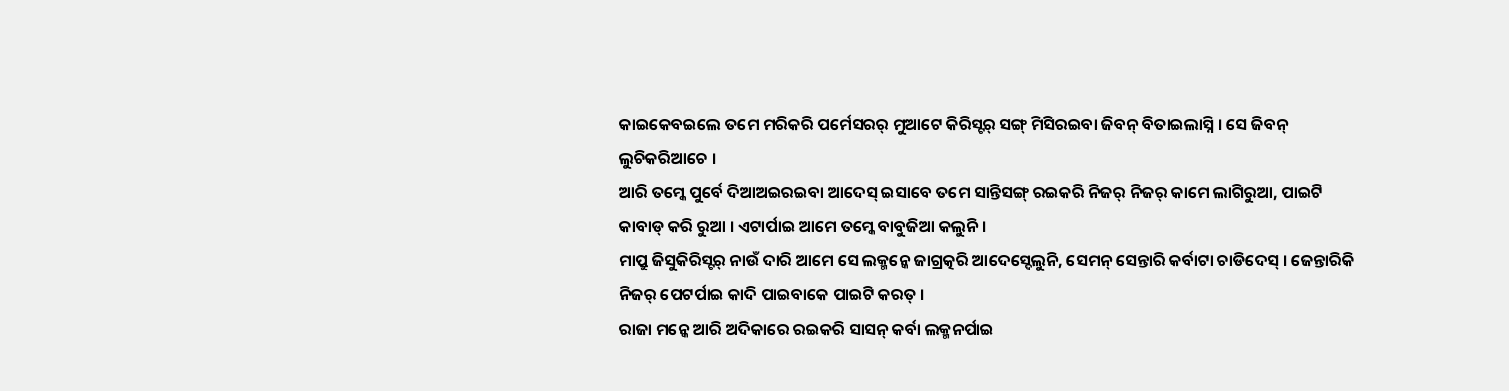କାଇକେବଇଲେ ତମେ ମରିକରି ପର୍ମେସରର୍ ମୁଆଟେ କିରିସ୍ଟର୍ ସଙ୍ଗ୍ ମିସିରଇବା ଜିବନ୍ ବିତାଇଲାସ୍ନି । ସେ ଜିବନ୍ ଲୁଚିକରିଆଚେ ।
ଆରି ତମ୍କେ ପୁର୍ବେ ଦିଆଅଇରଇବା ଆଦେସ୍ ଇସାବେ ତମେ ସାନ୍ତିସଙ୍ଗ୍ ରଇକରି ନିଜର୍ ନିଜର୍ କାମେ ଲାଗିରୁଆ, ପାଇଟି କାବାଡ୍ କରି ରୁଆ । ଏଟାର୍ପାଇ ଆମେ ତମ୍କେ ବାବୁଜିଆ କଲୁନି ।
ମାପ୍ରୁ ଜିସୁକିରିସ୍ଟର୍ ନାଉଁ ଦାରି ଆମେ ସେ ଲକ୍ମନ୍କେ ଜାଗ୍ରତ୍କରି ଆଦେସ୍ଦେଲୁନି, ସେମନ୍ ସେନ୍ତାରି କର୍ବାଟା ଚାଡିଦେସ୍ । ଜେନ୍ତାରିକି ନିଜର୍ ପେଟର୍ପାଇ କାଦି ପାଇବାକେ ପାଇଟି କରତ୍ ।
ରାଜା ମନ୍କେ ଆରି ଅଦିକାରେ ରଇକରି ସାସନ୍ କର୍ବା ଲକ୍ମନର୍ପାଇ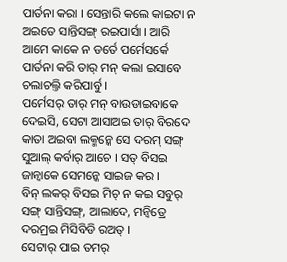ପାର୍ତନା କରା । ସେନ୍ତାରି କଲେ କାଇଟା ନ ଅଇତେ ସାନ୍ତିସଙ୍ଗ୍ ରଇପାର୍ସା । ଆରି ଆମେ କାକେ ନ ଡର୍ତେ ପର୍ମେସର୍କେ ପାର୍ତନା କରି ତାର୍ ମନ୍ କଲା ଇସାବେ ଚଲାଚଲ୍ତି କରିପାର୍ବୁ ।
ପର୍ମେସର୍ ତାର୍ ମନ୍ ବାଉଡାଇବାକେ ଦେଇସି, ସେଟା ଆସାଅଇ ତାର୍ ବିରଦେ କାତା ଅଇବା ଲକ୍ମନ୍କେ ସେ ଦରମ୍ ସଙ୍ଗ୍ ସୁଆଲ୍ କର୍ବାର୍ ଆଚେ । ସତ୍ ବିସଇ ଜାନ୍ବାକେ ସେମନ୍କେ ସାଇଜ କର ।
ବିନ୍ ଲକର୍ ବିସଇ ମିଚ୍ ନ କଇ ସବୁର୍ ସଙ୍ଗ୍ ସାନ୍ତିସଙ୍ଗ୍, ଆଲାଦେ, ମନ୍ବିତ୍ରେ ଦରମ୍ରଇ ମିସିବିଡି ରଅତ୍ ।
ସେଟାର୍ ପାଇ ତମର୍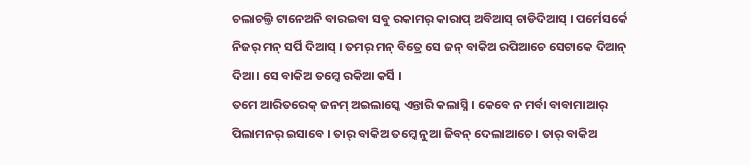ଚଲାଚଲ୍ତି ଟାନେଅନି ବାରଇବା ସବୁ ରକାମର୍ କାରାପ୍ ଅବିଆସ୍ ଚାଡିଦିଆସ୍ । ପର୍ମେସର୍କେ ନିଜର୍ ମନ୍ ସର୍ପି ଦିଆସ୍ । ତମର୍ ମନ୍ ବିତ୍ରେ ସେ ଜନ୍ ବାକିଅ ରପିଆଚେ ସେଟାକେ ଦିଆନ୍ ଦିଆ । ସେ ବାକିଅ ତମ୍କେ ରକିଆ କର୍ସି ।
ତମେ ଆରିତରେକ୍ ଜନମ୍ ଅଇଲାସ୍କେ ଏନ୍ତାରି କଲାସ୍ନି । କେବେ ନ ମର୍ବା ବାବାମାଆର୍ ପିଲାମନର୍ ଇସାବେ । ତାର୍ ବାକିଅ ତମ୍କେ ନୁଆ ଜିବନ୍ ଦେଲାଆଚେ । ତାର୍ ବାକିଅ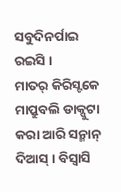ସବୁଦିନର୍ପାଇ ରଇସି ।
ମାତର୍ କିରିସ୍ଟକେ ମାପ୍ରୁବଲି ଡାକ୍ପୁଟା କରା ଆରି ସନ୍ମାନ୍ ଦିଆସ୍ । ବିସ୍ବାସି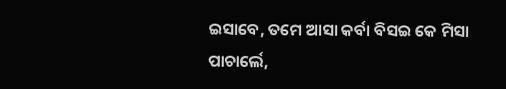ଇସାବେ, ତମେ ଆସା କର୍ବା ବିସଇ କେ ମିସା ପାଚାର୍ଲେ,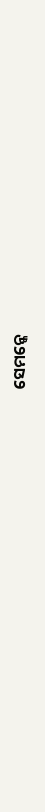ସେମନ୍କେ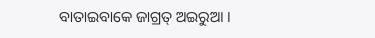ବାତାଇବାକେ ଜାଗ୍ରତ୍ ଅଇରୁଆ ।